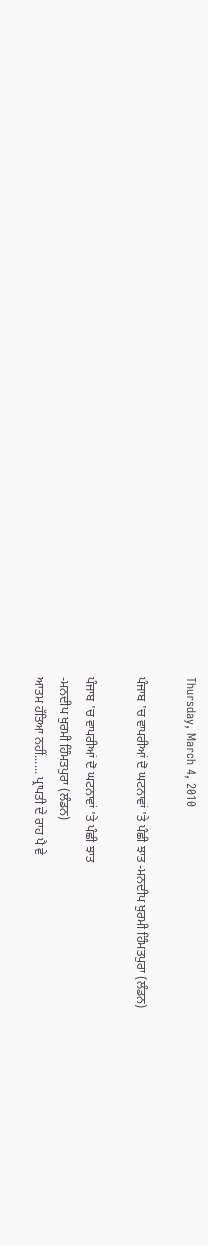Thursday, March 4, 2010

ਪੰਜਾਬ 'ਚ ਵਾਪਰੀਆਂ ਦੋ ਘਟਨਾਵਾਂ 'ਤੇ ਪੰਛੀ ਝਾਤ -ਮਨਦੀਪ ਖੁਰਮੀ ਹਿੰਮਤਪੁਰਾ (ਲੰਡਨ)

ਪੰਜਾਬ 'ਚ ਵਾਪਰੀਆਂ ਦੋ ਘਟਨਾਵਾਂ 'ਤੇ ਪੰਛੀ ਝਾਤ
-ਮਨਦੀਪ ਖੁਰਮੀ ਹਿੰਮਤਪੁਰਾ (ਲੰਡਨ)
ਆਤਮ ਹੱਤਿਆ ਨਹੀਂ...... ਪ੍ਰਾਪਤੀ ਦੇ ਰਾਹ ਪੈ ਵੇ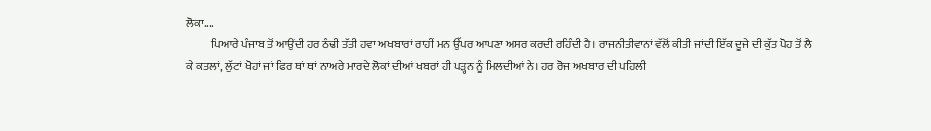ਲੋਕਾ....
           ਪਿਆਰੇ ਪੰਜਾਬ ਤੋਂ ਆਉਂਦੀ ਹਰ ਠੰਢੀ ਤੱਤੀ ਹਵਾ ਅਖਬਾਰਾਂ ਰਾਹੀਂ ਮਨ ਉੱਪਰ ਆਪਣਾ ਅਸਰ ਕਰਦੀ ਰਹਿੰਦੀ ਹੈ। ਰਾਜਨੀਤੀਵਾਨਾਂ ਵੱਲੋਂ ਕੀਤੀ ਜਾਂਦੀ ਇੱਕ ਦੂਜੇ ਦੀ ਕੁੱਤ ਪੋਹ ਤੋਂ ਲੈ ਕੇ ਕਤਲਾਂ, ਲੁੱਟਾਂ ਖੋਹਾਂ ਜਾਂ ਫਿਰ ਥਾਂ ਥਾਂ ਨਾਅਰੇ ਮਾਰਦੇ ਲੋਕਾਂ ਦੀਆਂ ਖਬਰਾਂ ਹੀ ਪੜ੍ਹਨ ਨੂੰ ਮਿਲਦੀਆਂ ਨੇ। ਹਰ ਰੋਜ ਅਖਬਾਰ ਦੀ ਪਹਿਲੀ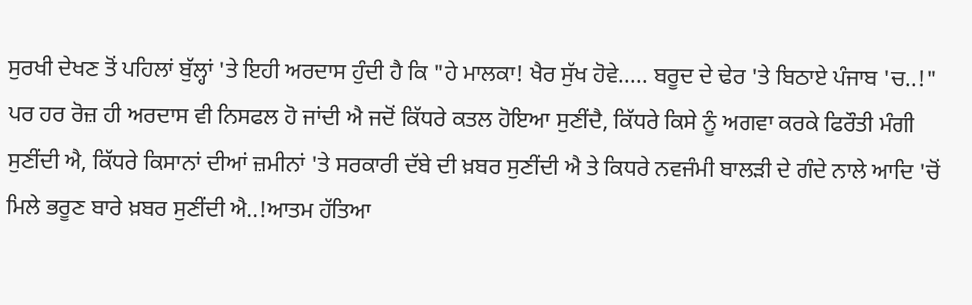ਸੁਰਖੀ ਦੇਖਣ ਤੋਂ ਪਹਿਲਾਂ ਬੁੱਲ੍ਹਾਂ 'ਤੇ ਇਹੀ ਅਰਦਾਸ ਹੁੰਦੀ ਹੈ ਕਿ "ਹੇ ਮਾਲਕਾ! ਖੈਰ ਸੁੱਖ ਹੋਵੇ..... ਬਰੂਦ ਦੇ ਢੇਰ 'ਤੇ ਬਿਠਾਏ ਪੰਜਾਬ 'ਚ..!" ਪਰ ਹਰ ਰੋਜ਼ ਹੀ ਅਰਦਾਸ ਵੀ ਨਿਸਫਲ ਹੋ ਜਾਂਦੀ ਐ ਜਦੋਂ ਕਿੱਧਰੇ ਕਤਲ ਹੋਇਆ ਸੁਣੀਂਦੈ, ਕਿੱਧਰੇ ਕਿਸੇ ਨੂੰ ਅਗਵਾ ਕਰਕੇ ਫਿਰੌਤੀ ਮੰਗੀ ਸੁਣੀਂਦੀ ਐ, ਕਿੱਧਰੇ ਕਿਸਾਨਾਂ ਦੀਆਂ ਜ਼ਮੀਨਾਂ 'ਤੇ ਸਰਕਾਰੀ ਦੱਬੇ ਦੀ ਖ਼ਬਰ ਸੁਣੀਂਦੀ ਐ ਤੇ ਕਿਧਰੇ ਨਵਜੰਮੀ ਬਾਲੜੀ ਦੇ ਗੰਦੇ ਨਾਲੇ ਆਦਿ 'ਚੋਂ ਮਿਲੇ ਭਰੂਣ ਬਾਰੇ ਖ਼ਬਰ ਸੁਣੀਂਦੀ ਐ..!ਆਤਮ ਹੱਤਿਆ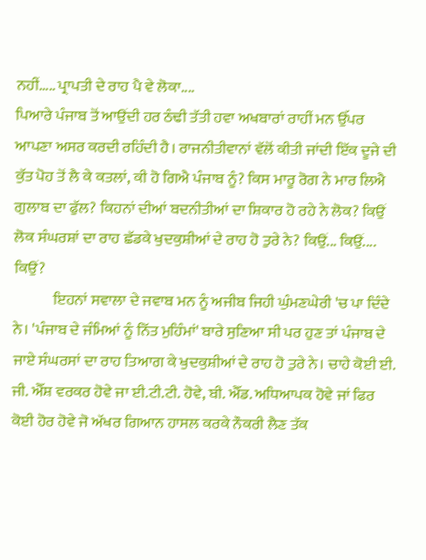ਨਹੀਂ..... ਪ੍ਰਾਪਤੀ ਦੇ ਰਾਹ ਪੈ ਵੇ ਲੋਕਾ....
ਪਿਆਰੇ ਪੰਜਾਬ ਤੋਂ ਆਉਂਦੀ ਹਰ ਠੰਢੀ ਤੱਤੀ ਹਵਾ ਅਖਬਾਰਾਂ ਰਾਹੀਂ ਮਨ ਉੱਪਰ ਆਪਣਾ ਅਸਰ ਕਰਦੀ ਰਹਿੰਦੀ ਹੈ। ਰਾਜਨੀਤੀਵਾਨਾਂ ਵੱਲੋਂ ਕੀਤੀ ਜਾਂਦੀ ਇੱਕ ਦੂਜੇ ਦੀ ਕੁੱਤ ਪੋਹ ਤੋਂ ਲੈ ਕੇ ਕਤਲਾਂ, ਕੀ ਹੋ ਗਿਐ ਪੰਜਾਬ ਨੂੰ? ਕਿਸ ਮਾਰੂ ਰੋਗ ਨੇ ਮਾਰ ਲਿਐ ਗੁਲਾਬ ਦਾ ਫੁੱਲ? ਕਿਹਨਾਂ ਦੀਆਂ ਬਦਨੀਤੀਆਂ ਦਾ ਸ਼ਿਕਾਰ ਹੋ ਰਹੇ ਨੇ ਲੋਕ? ਕਿਉਂ ਲੋਕ ਸੰਘਰਸ਼ਾਂ ਦਾ ਰਾਹ ਛੱਡਕੇ ਖੁਦਕੁਸ਼ੀਆਂ ਦੇ ਰਾਹ ਹੋ ਤੁਰੇ ਨੇ? ਕਿਉਂ... ਕਿਉਂ.... ਕਿਉਂ?
             ਇਹਨਾਂ ਸਵਾਲਾ ਦੇ ਜਵਾਬ ਮਨ ਨੂੰ ਅਜੀਬ ਜਿਹੀ ਘੁੰਮਣਘੇਰੀ 'ਚ ਪਾ ਦਿੰਦੇ ਨੇ। 'ਪੰਜਾਬ ਦੇ ਜੰਮਿਆਂ ਨੂੰ ਨਿੱਤ ਮੁਹਿੰਮਾਂ' ਬਾਰੇ ਸੁਣਿਆ ਸੀ ਪਰ ਹੁਣ ਤਾਂ ਪੰਜਾਬ ਦੇ ਜਾਏ ਸੰਘਰਸਾਂ ਦਾ ਰਾਹ ਤਿਆਗ ਕੇ ਖੁਦਕੁਸ਼ੀਆਂ ਦੇ ਰਾਹ ਹੋ ਤੁਰੇ ਨੇ। ਚਾਹੇ ਕੋਈ ਈ. ਜੀ. ਐੱਸ਼ ਵਰਕਰ ਹੋਵੇ ਜਾ ਈ.ਟੀ.ਟੀ. ਹੋਵੇ, ਬੀ. ਐੱਡ. ਅਧਿਆਪਕ ਹੋਵੇ ਜਾਂ ਫਿਰ ਕੋਈ ਹੋਰ ਹੋਵੇ ਜੋ ਅੱਖਰ ਗਿਆਨ ਹਾਸਲ ਕਰਕੇ ਨੌਕਰੀ ਲੈਣ ਤੱਕ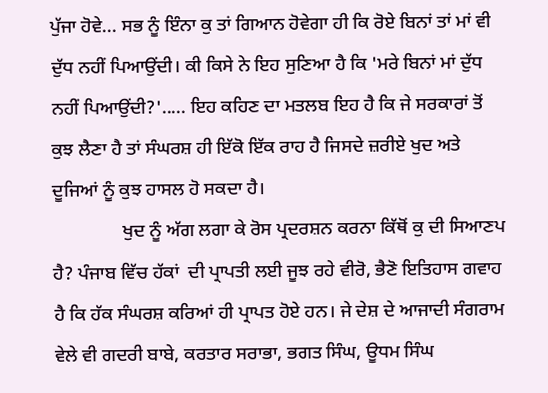ਪੁੱਜਾ ਹੋਵੇ... ਸਭ ਨੂੰ ਇੰਨਾ ਕੁ ਤਾਂ ਗਿਆਨ ਹੋਵੇਗਾ ਹੀ ਕਿ ਰੋਏ ਬਿਨਾਂ ਤਾਂ ਮਾਂ ਵੀ ਦੁੱਧ ਨਹੀਂ ਪਿਆਉਂਦੀ। ਕੀ ਕਿਸੇ ਨੇ ਇਹ ਸੁਣਿਆ ਹੈ ਕਿ 'ਮਰੇ ਬਿਨਾਂ ਮਾਂ ਦੁੱਧ ਨਹੀਂ ਪਿਆਉਂਦੀ?'..... ਇਹ ਕਹਿਣ ਦਾ ਮਤਲਬ ਇਹ ਹੈ ਕਿ ਜੇ ਸਰਕਾਰਾਂ ਤੋਂ ਕੁਝ ਲੈਣਾ ਹੈ ਤਾਂ ਸੰਘਰਸ਼ ਹੀ ਇੱਕੋ ਇੱਕ ਰਾਹ ਹੈ ਜਿਸਦੇ ਜ਼ਰੀਏ ਖੁਦ ਅਤੇ ਦੂਜਿਆਂ ਨੂੰ ਕੁਝ ਹਾਸਲ ਹੋ ਸਕਦਾ ਹੈ।
               ਖੁਦ ਨੂੰ ਅੱਗ ਲਗਾ ਕੇ ਰੋਸ ਪ੍ਰਦਰਸ਼ਨ ਕਰਨਾ ਕਿੱਥੋਂ ਕੁ ਦੀ ਸਿਆਣਪ ਹੈ? ਪੰਜਾਬ ਵਿੱਚ ਹੱਕਾਂ  ਦੀ ਪ੍ਰਾਪਤੀ ਲਈ ਜੂਝ ਰਹੇ ਵੀਰੋ, ਭੈਣੋ ਇਤਿਹਾਸ ਗਵਾਹ ਹੈ ਕਿ ਹੱਕ ਸੰਘਰਸ਼ ਕਰਿਆਂ ਹੀ ਪ੍ਰਾਪਤ ਹੋਏ ਹਨ। ਜੇ ਦੇਸ਼ ਦੇ ਆਜਾਦੀ ਸੰਗਰਾਮ ਵੇਲੇ ਵੀ ਗਦਰੀ ਬਾਬੇ, ਕਰਤਾਰ ਸਰਾਭਾ, ਭਗਤ ਸਿੰਘ, ਊਧਮ ਸਿੰਘ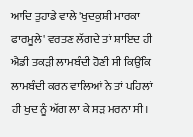ਆਦਿ ਤੁਹਾਡੇ ਵਾਲੇ 'ਖੁਦਕੁਸ਼ੀ ਮਾਰਕਾ ਫਾਰਮੂਲੇ' ਵਰਤਣ ਲੱਗਦੇ ਤਾਂ ਸ਼ਾਇਦ ਹੀ ਐਡੀ ਤਕੜੀ ਲਾਮਬੰਦੀ ਹੋਣੀ ਸੀ ਕਿਉਂਕਿ ਲਾਮਬੰਦੀ ਕਰਨ ਵਾਲਿਆਂ ਨੇ ਤਾਂ ਪਹਿਲਾਂ ਹੀ ਖੁਦ ਨੂੰ ਅੱਗ ਲਾ ਕੇ ਸੜ ਮਰਨਾ ਸੀ।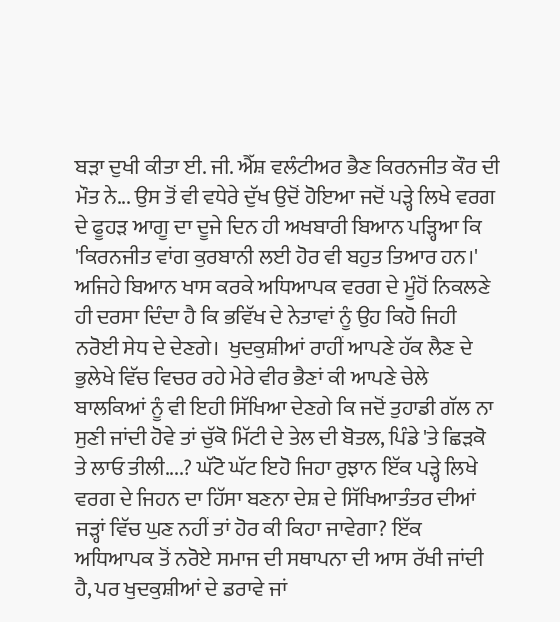ਬੜਾ ਦੁਖੀ ਕੀਤਾ ਈ. ਜੀ. ਐੱਸ਼ ਵਲੰਟੀਅਰ ਭੈਣ ਕਿਰਨਜੀਤ ਕੌਰ ਦੀ ਮੌਤ ਨੇ... ਉਸ ਤੋਂ ਵੀ ਵਧੇਰੇ ਦੁੱਖ ਉਦੋਂ ਹੋਇਆ ਜਦੋਂ ਪੜ੍ਹੇ ਲਿਖੇ ਵਰਗ ਦੇ ਫੂਹੜ ਆਗੂ ਦਾ ਦੂਜੇ ਦਿਨ ਹੀ ਅਖਬਾਰੀ ਬਿਆਨ ਪੜ੍ਹਿਆ ਕਿ 'ਕਿਰਨਜੀਤ ਵਾਂਗ ਕੁਰਬਾਨੀ ਲਈ ਹੋਰ ਵੀ ਬਹੁਤ ਤਿਆਰ ਹਨ।' ਅਜਿਹੇ ਬਿਆਨ ਖਾਸ ਕਰਕੇ ਅਧਿਆਪਕ ਵਰਗ ਦੇ ਮੂੰਹੋਂ ਨਿਕਲਣੇ ਹੀ ਦਰਸਾ ਦਿੰਦਾ ਹੈ ਕਿ ਭਵਿੱਖ ਦੇ ਨੇਤਾਵਾਂ ਨੂੰ ਉਹ ਕਿਹੋ ਜਿਹੀ ਨਰੋਈ ਸੇਧ ਦੇ ਦੇਣਗੇ।  ਖੁਦਕੁਸ਼ੀਆਂ ਰਾਹੀਂ ਆਪਣੇ ਹੱਕ ਲੈਣ ਦੇ ਭੁਲੇਖੇ ਵਿੱਚ ਵਿਚਰ ਰਹੇ ਮੇਰੇ ਵੀਰ ਭੈਣਾਂ ਕੀ ਆਪਣੇ ਚੇਲੇ ਬਾਲਕਿਆਂ ਨੂੰ ਵੀ ਇਹੀ ਸਿੱਖਿਆ ਦੇਣਗੇ ਕਿ ਜਦੋਂ ਤੁਹਾਡੀ ਗੱਲ ਨਾ ਸੁਣੀ ਜਾਂਦੀ ਹੋਵੇ ਤਾਂ ਚੁੱਕੋ ਮਿੱਟੀ ਦੇ ਤੇਲ ਦੀ ਬੋਤਲ, ਪਿੰਡੇ 'ਤੇ ਛਿੜਕੋ ਤੇ ਲਾਓ ਤੀਲੀ....? ਘੱਟੋ ਘੱਟ ਇਹੋ ਜਿਹਾ ਰੁਝਾਨ ਇੱਕ ਪੜ੍ਹੇ ਲਿਖੇ ਵਰਗ ਦੇ ਜਿਹਨ ਦਾ ਹਿੱਸਾ ਬਣਨਾ ਦੇਸ਼ ਦੇ ਸਿੱਖਿਆਤੰਤਰ ਦੀਆਂ ਜੜ੍ਹਾਂ ਵਿੱਚ ਘੁਣ ਨਹੀਂ ਤਾਂ ਹੋਰ ਕੀ ਕਿਹਾ ਜਾਵੇਗਾ? ਇੱਕ ਅਧਿਆਪਕ ਤੋਂ ਨਰੋਏ ਸਮਾਜ ਦੀ ਸਥਾਪਨਾ ਦੀ ਆਸ ਰੱਖੀ ਜਾਂਦੀ ਹੈ, ਪਰ ਖੁਦਕੁਸ਼ੀਆਂ ਦੇ ਡਰਾਵੇ ਜਾਂ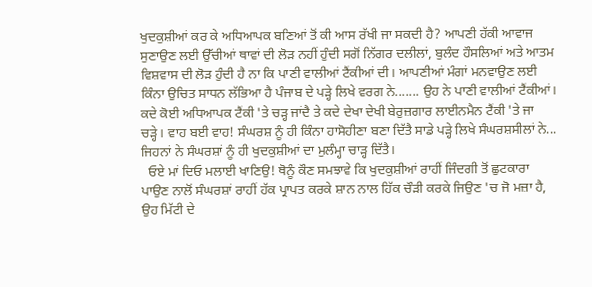ਖੁਦਕੁਸ਼ੀਆਂ ਕਰ ਕੇ ਅਧਿਆਪਕ ਬਣਿਆਂ ਤੋਂ ਕੀ ਆਸ ਰੱਖੀ ਜਾ ਸਕਦੀ ਹੈ? ਆਪਣੀ ਹੱਕੀ ਆਵਾਜ ਸੁਣਾਉਣ ਲਈ ਉੱਚੀਆਂ ਥਾਵਾਂ ਦੀ ਲੋੜ ਨਹੀਂ ਹੁੰਦੀ ਸਗੋਂ ਨਿੱਗਰ ਦਲੀਲਾਂ, ਬੁਲੰਦ ਹੌਸਲਿਆਂ ਅਤੇ ਆਤਮ ਵਿਸ਼ਵਾਸ ਦੀ ਲੋੜ ਹੁੰਦੀ ਹੈ ਨਾ ਕਿ ਪਾਣੀ ਵਾਲੀਆਂ ਟੈਂਕੀਆਂ ਦੀ। ਆਪਣੀਆਂ ਮੰਗਾਂ ਮਨਵਾਉਣ ਲਈ ਕਿੰਨਾ ਉਚਿਤ ਸਾਧਨ ਲੱਭਿਆ ਹੈ ਪੰਜਾਬ ਦੇ ਪੜ੍ਹੇ ਲਿਖੇ ਵਰਗ ਨੇ....... ਉਹ ਨੇ ਪਾਣੀ ਵਾਲੀਆਂ ਟੈਂਕੀਆਂ। ਕਦੇ ਕੋਈ ਅਧਿਆਪਕ ਟੈਂਕੀ 'ਤੇ ਚੜ੍ਹ ਜਾਂਦੈ ਤੇ ਕਦੇ ਦੇਖਾ ਦੇਖੀ ਬੇਰੁਜ਼ਗਾਰ ਲਾਈਨਮੈਨ ਟੈਂਕੀ 'ਤੇ ਜਾ ਚੜ੍ਹੇ। ਵਾਹ ਬਈ ਵਾਹ! ਸੰਘਰਸ਼ ਨੂੰ ਹੀ ਕਿੰਨਾ ਹਾਸੋਹੀਣਾ ਬਣਾ ਦਿੱਤੈ ਸਾਡੇ ਪੜ੍ਹੇ ਲਿਖੇ ਸੰਘਰਸ਼ਸੀਲਾਂ ਨੇ... ਜਿਹਨਾਂ ਨੇ ਸੰਘਰਸ਼ਾਂ ਨੂੰ ਹੀ ਖੁਦਕੁਸ਼ੀਆਂ ਦਾ ਮੁਲੰਮ੍ਹਾ ਚਾੜ੍ਹ ਦਿੱਤੈ।
  ਓਏ ਮਾਂ ਦਿਓ ਮਲਾਈ ਖਾਣਿਉ! ਥੋਨੂੰ ਕੌਣ ਸਮਝਾਵੇ ਕਿ ਖੁਦਕੁਸ਼ੀਆਂ ਰਾਹੀਂ ਜਿੰਦਗੀ ਤੋਂ ਛੁਟਕਾਰਾ ਪਾਉਣ ਨਾਲੋਂ ਸੰਘਰਸ਼ਾਂ ਰਾਹੀਂ ਹੱਕ ਪ੍ਰਾਪਤ ਕਰਕੇ ਸ਼ਾਨ ਨਾਲ ਹਿੱਕ ਚੌੜੀ ਕਰਕੇ ਜਿਉਣ 'ਚ ਜੋ ਮਜ਼ਾ ਹੈ, ਉਹ ਮਿੱਟੀ ਦੇ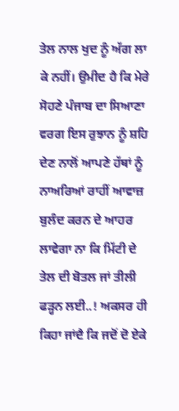ਤੇਲ ਨਾਲ ਖੁਦ ਨੂੰ ਅੱਗ ਲਾ ਕੇ ਨਹੀਂ। ਉਮੀਦ ਹੈ ਕਿ ਮੇਰੇ ਸੋਹਣੇ ਪੰਜਾਬ ਦਾ ਸਿਆਣਾ ਵਰਗ ਇਸ ਰੁਝਾਨ ਨੂੰ ਸ਼ਹਿ ਦੇਣ ਨਾਲੋਂ ਆਪਣੇ ਹੱਥਾਂ ਨੂੰ ਨਾਅਰਿਆਂ ਰਾਹੀਂ ਆਵਾਜ਼ ਬੁਲੰਦ ਕਰਨ ਦੇ ਆਹਰ ਲਾਵੇਗਾ ਨਾ ਕਿ ਮਿੱਟੀ ਦੇ ਤੇਲ ਦੀ ਬੋਤਲ ਜਾਂ ਤੀਲੀ ਫੜ੍ਹਨ ਲਈ..! ਅਕਸਰ ਹੀ ਕਿਹਾ ਜਾਂਦੈ ਕਿ ਜਦੋਂ ਦੋ ਏਕੇ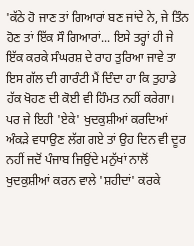'ਕੱਠੇ ਹੋ ਜਾਣ ਤਾਂ ਗਿਆਰਾਂ ਬਣ ਜਾਂਦੇ ਨੇ, ਜੇ ਤਿੰਨ ਹੋਣ ਤਾਂ ਇੱਕ ਸੌ ਗਿਆਰਾਂ... ਇਸੇ ਤਰ੍ਹਾਂ ਹੀ ਜੇ ਇੱਕ ਕਰਕੇ ਸੰਘਰਸ਼ ਦੇ ਰਾਹ ਤੁਰਿਆ ਜਾਵੇ ਤਾ ਇਸ ਗੱਲ ਦੀ ਗਾਰੰਟੀ ਮੈਂ ਦਿੰਦਾ ਹਾ ਕਿ ਤੁਹਾਡੇ ਹੱਕ ਖੋਹਣ ਦੀ ਕੋਈ ਵੀ ਹਿੰਮਤ ਨਹੀਂ ਕਰੇਗਾ। ਪਰ ਜੇ ਇਹੀ 'ਏਕੇ' ਖੁਦਕੁਸ਼ੀਆਂ ਕਰਦਿਆਂ ਅੰਕੜੇ ਵਧਾਉਣ ਲੱਗ ਗਏ ਤਾਂ ਉਹ ਦਿਨ ਵੀ ਦੂਰ ਨਹੀਂ ਜਦੋਂ ਪੰਜਾਬ ਜਿਉਂਦੇ ਮਨੁੱਖਾਂ ਨਾਲੋਂ ਖੁਦਕੁਸ਼ੀਆਂ ਕਰਨ ਵਾਲੇ 'ਸ਼ਹੀਦਾਂ' ਕਰਕੇ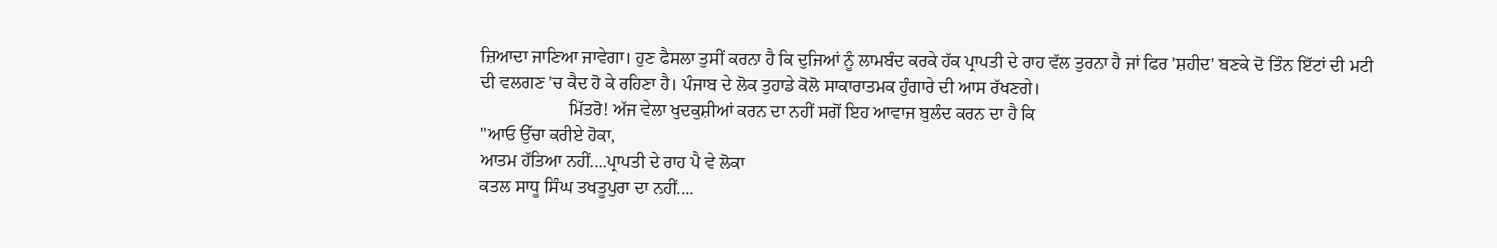ਜ਼ਿਆਦਾ ਜਾਣਿਆ ਜਾਵੇਗਾ। ਹੁਣ ਫੈਸਲਾ ਤੁਸੀਂ ਕਰਨਾ ਹੈ ਕਿ ਦੁਜਿਆਂ ਨੂੰ ਲਾਮਬੰਦ ਕਰਕੇ ਹੱਕ ਪ੍ਰਾਪਤੀ ਦੇ ਰਾਹ ਵੱਲ ਤੁਰਨਾ ਹੈ ਜਾਂ ਫਿਰ 'ਸ਼ਹੀਦ' ਬਣਕੇ ਦੋ ਤਿੰਨ ਇੱਟਾਂ ਦੀ ਮਟੀ ਦੀ ਵਲਗਣ 'ਚ ਕੈਦ ਹੋ ਕੇ ਰਹਿਣਾ ਹੈ। ਪੰਜਾਬ ਦੇ ਲੋਕ ਤੁਹਾਡੇ ਕੋਲੋ ਸਾਕਾਰਾਤਮਕ ਹੁੰਗਾਰੇ ਦੀ ਆਸ ਰੱਖਣਗੇ।
                    ਮਿੱਤਰੋ! ਅੱਜ ਵੇਲਾ ਖੁਦਕੁਸ਼ੀਆਂ ਕਰਨ ਦਾ ਨਹੀਂ ਸਗੋਂ ਇਹ ਆਵਾਜ ਬੁਲੰਦ ਕਰਨ ਦਾ ਹੈ ਕਿ
"ਆਓ ਉੱਚਾ ਕਰੀਏ ਹੋਕਾ,
ਆਤਮ ਹੱਤਿਆ ਨਹੀਂ....ਪ੍ਰਾਪਤੀ ਦੇ ਰਾਹ ਪੈ ਵੇ ਲੋਕਾ
ਕਤਲ ਸਾਧੂ ਸਿੰਘ ਤਖਤੂਪੁਰਾ ਦਾ ਨਹੀਂ....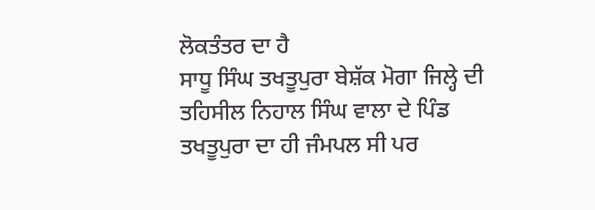ਲੋਕਤੰਤਰ ਦਾ ਹੈ
ਸਾਧੂ ਸਿੰਘ ਤਖਤੂਪੁਰਾ ਬੇਸ਼ੱਕ ਮੋਗਾ ਜਿਲ੍ਹੇ ਦੀ ਤਹਿਸੀਲ ਨਿਹਾਲ ਸਿੰਘ ਵਾਲਾ ਦੇ ਪਿੰਡ ਤਖਤੂਪੁਰਾ ਦਾ ਹੀ ਜੰਮਪਲ ਸੀ ਪਰ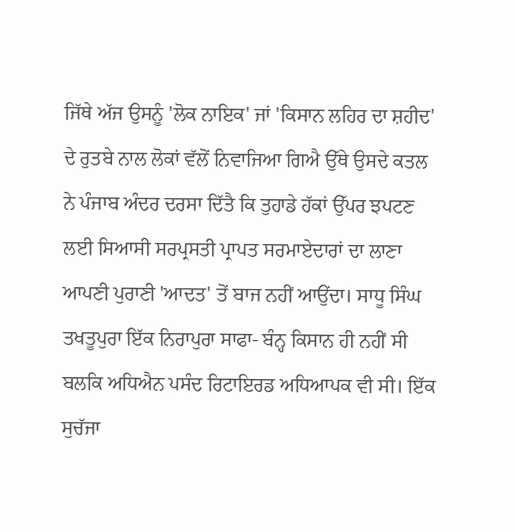ਜਿੱਥੇ ਅੱਜ ਉਸਨੂੰ 'ਲੋਕ ਨਾਇਕ' ਜਾਂ 'ਕਿਸਾਨ ਲਹਿਰ ਦਾ ਸ਼ਹੀਦ' ਦੇ ਰੁਤਬੇ ਨਾਲ ਲੋਕਾਂ ਵੱਲੋਂ ਨਿਵਾਜਿਆ ਗਿਐ ਉੱਥੇ ਉਸਦੇ ਕਤਲ ਨੇ ਪੰਜਾਬ ਅੰਦਰ ਦਰਸਾ ਦਿੱਤੈ ਕਿ ਤੁਹਾਡੇ ਹੱਕਾਂ ਉੱਪਰ ਝਪਟਣ ਲਈ ਸਿਆਸੀ ਸਰਪ੍ਰਸਤੀ ਪ੍ਰਾਪਤ ਸਰਮਾਏਦਾਰਾਂ ਦਾ ਲਾਣਾ ਆਪਣੀ ਪੁਰਾਣੀ 'ਆਦਤ' ਤੋਂ ਬਾਜ ਨਹੀਂ ਆਉਂਦਾ। ਸਾਧੂ ਸਿੰਘ ਤਖਤੂਪੁਰਾ ਇੱਕ ਨਿਰਾਪੁਰਾ ਸਾਫਾ- ਬੰਨ੍ਹ ਕਿਸਾਨ ਹੀ ਨਹੀਂ ਸੀ ਬਲਕਿ ਅਧਿਐਨ ਪਸੰਦ ਰਿਟਾਇਰਡ ਅਧਿਆਪਕ ਵੀ ਸੀ। ਇੱਕ ਸੁਚੱਜਾ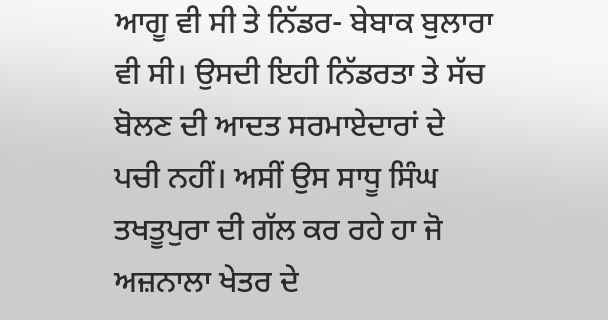ਆਗੂ ਵੀ ਸੀ ਤੇ ਨਿੱਡਰ- ਬੇਬਾਕ ਬੁਲਾਰਾ ਵੀ ਸੀ। ਉਸਦੀ ਇਹੀ ਨਿੱਡਰਤਾ ਤੇ ਸੱਚ ਬੋਲਣ ਦੀ ਆਦਤ ਸਰਮਾਏਦਾਰਾਂ ਦੇ ਪਚੀ ਨਹੀਂ। ਅਸੀਂ ਉਸ ਸਾਧੂ ਸਿੰਘ ਤਖਤੂਪੁਰਾ ਦੀ ਗੱਲ ਕਰ ਰਹੇ ਹਾ ਜੋ ਅਜ਼ਨਾਲਾ ਖੇਤਰ ਦੇ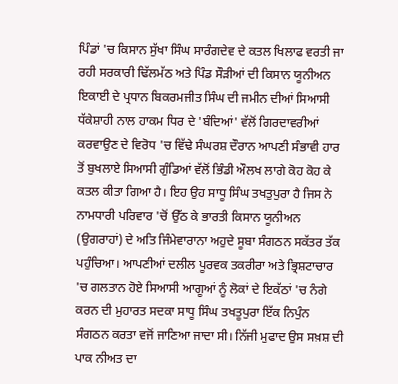ਪਿੰਡਾਂ 'ਚ ਕਿਸਾਨ ਸੁੱਖਾ ਸਿੰਘ ਸਾਰੰਗਦੇਵ ਦੇ ਕਤਲ ਖਿਲਾਫ ਵਰਤੀ ਜਾ ਰਹੀ ਸਰਕਾਰੀ ਢਿੱਲਮੱਠ ਅਤੇ ਪਿੰਡ ਸੌੜੀਆਂ ਦੀ ਕਿਸਾਨ ਯੂਨੀਅਨ ਇਕਾਈ ਦੇ ਪ੍ਰਧਾਨ ਬਿਕਰਮਜੀਤ ਸਿੰਘ ਦੀ ਜਮੀਨ ਦੀਆਂ ਸਿਆਸੀ ਧੱਕੇਸ਼ਾਹੀ ਨਾਲ ਹਾਕਮ ਧਿਰ ਦੇ 'ਬੰਦਿਆਂ' ਵੱਲੋਂ ਗਿਰਦਾਵਰੀਆਂ ਕਰਵਾਉਣ ਦੇ ਵਿਰੋਧ 'ਚ ਵਿੱਢੇ ਸੰਘਰਸ਼ ਦੌਰਾਨ ਆਪਣੀ ਸੰਭਾਵੀ ਹਾਰ ਤੋਂ ਬੁਖਲਾਏ ਸਿਆਸੀ ਗੁੰਡਿਆਂ ਵੱਲੋਂ ਭਿੰਡੀ ਔਲਖ ਲਾਗੇ ਕੋਹ ਕੋਹ ਕੇ ਕਤਲ ਕੀਤਾ ਗਿਆ ਹੈ। ਇਹ ਉਹ ਸਾਧੂ ਸਿੰਘ ਤਖਤੁਪੁਰਾ ਹੈ ਜਿਸ ਨੇ ਨਾਮਧਾਰੀ ਪਰਿਵਾਰ 'ਚੋਂ ਉੱਠ ਕੇ ਭਾਰਤੀ ਕਿਸਾਨ ਯੂਨੀਅਨ (ਉਗਰਾਹਾਂ) ਦੇ ਅਤਿ ਜਿੰਮੇਵਾਰਾਨਾ ਅਹੁਦੇ ਸੂਬਾ ਸੰਗਠਨ ਸਕੱਤਰ ਤੱਕ ਪਹੁੰਚਿਆ। ਆਪਣੀਆਂ ਦਲੀਲ ਪੂਰਵਕ ਤਕਰੀਰਾ ਅਤੇ ਭ੍ਰਿਸ਼ਟਾਚਾਰ 'ਚ ਗਲਤਾਨ ਹੋਏ ਸਿਆਸੀ ਆਗੂਆਂ ਨੂੰ ਲੋਕਾਂ ਦੇ ਇਕੱਠਾਂ 'ਚ ਨੰਗੇ ਕਰਨ ਦੀ ਮੁਹਾਰਤ ਸਦਕਾ ਸਾਧੂ ਸਿੰਘ ਤਖਤੂਪੁਰਾ ਇੱਕ ਨਿਪੁੰਨ ਸੰਗਠਨ ਕਰਤਾ ਵਜੋਂ ਜਾਣਿਆ ਜਾਦਾ ਸੀ। ਨਿੱਜੀ ਮੁਫਾਦ ਉਸ ਸਖ਼ਸ਼ ਦੀ ਪਾਕ ਨੀਅਤ ਦਾ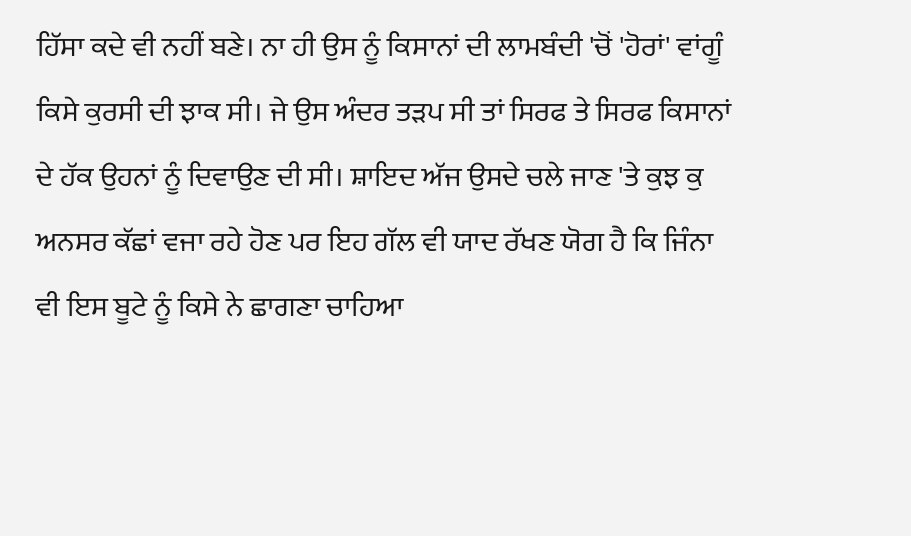ਹਿੱਸਾ ਕਦੇ ਵੀ ਨਹੀਂ ਬਣੇ। ਨਾ ਹੀ ਉਸ ਨੂੰ ਕਿਸਾਨਾਂ ਦੀ ਲਾਮਬੰਦੀ 'ਚੋਂ 'ਹੋਰਾਂ' ਵਾਂਗੂੰ ਕਿਸੇ ਕੁਰਸੀ ਦੀ ਝਾਕ ਸੀ। ਜੇ ਉਸ ਅੰਦਰ ਤੜਪ ਸੀ ਤਾਂ ਸਿਰਫ ਤੇ ਸਿਰਫ ਕਿਸਾਨਾਂ ਦੇ ਹੱਕ ਉਹਨਾਂ ਨੂੰ ਦਿਵਾਉਣ ਦੀ ਸੀ। ਸ਼ਾਇਦ ਅੱਜ ਉਸਦੇ ਚਲੇ ਜਾਣ 'ਤੇ ਕੁਝ ਕੁ ਅਨਸਰ ਕੱਛਾਂ ਵਜਾ ਰਹੇ ਹੋਣ ਪਰ ਇਹ ਗੱਲ ਵੀ ਯਾਦ ਰੱਖਣ ਯੋਗ ਹੈ ਕਿ ਜਿੰਨਾ ਵੀ ਇਸ ਬੂਟੇ ਨੂੰ ਕਿਸੇ ਨੇ ਛਾਗਣਾ ਚਾਹਿਆ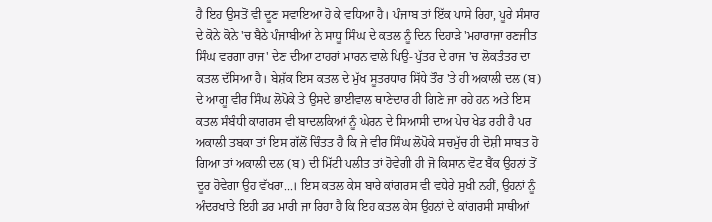ਹੈ ਇਹ ਉਸਤੋਂ ਵੀ ਦੂਣ ਸਵਾਇਆ ਹੋ ਕੇ ਵਧਿਆ ਹੈ। ਪੰਜਾਬ ਤਾਂ ਇੱਕ ਪਾਸੇ ਰਿਹਾ, ਪੂਰੇ ਸੰਸਾਰ ਦੇ ਕੋਨੇ ਕੋਨੇ 'ਚ ਬੈਠੇ ਪੰਜਾਬੀਆਂ ਨੇ ਸਾਧੂ ਸਿੰਘ ਦੇ ਕਤਲ ਨੂੰ ਦਿਨ ਦਿਹਾੜੇ 'ਮਹਾਰਾਜਾ ਰਣਜੀਤ ਸਿੰਘ ਵਰਗਾ ਰਾਜ' ਦੇਣ ਦੀਆ ਟਾਹਰਾਂ ਮਾਰਨ ਵਾਲੇ ਪਿਉ- ਪੁੱਤਰ ਦੇ ਰਾਜ 'ਚ ਲੋਕਤੰਤਰ ਦਾ ਕਤਲ ਦੱਸਿਆ ਹੈ। ਬੇਸ਼ੱਕ ਇਸ ਕਤਲ ਦੇ ਮੁੱਖ ਸੂਤਰਧਾਰ ਸਿੱਧੇ ਤੌਰ 'ਤੇ ਹੀ ਅਕਾਲੀ ਦਲ (ਬ) ਦੇ ਆਗੂ ਵੀਰ ਸਿੰਘ ਲੋਪੋਕੇ ਤੇ ਉਸਦੇ ਭਾਈਵਾਲ ਥਾਣੇਦਾਰ ਹੀ ਗਿਣੇ ਜਾ ਰਹੇ ਹਨ ਅਤੇ ਇਸ ਕਤਲ ਸੰਬੰਧੀ ਕਾਗਰਸ ਵੀ ਬਾਦਲਕਿਆਂ ਨੂੰ ਘੇਰਨ ਦੇ ਸਿਆਸੀ ਦਾਅ ਪੇਚ ਖੇਡ ਰਹੀ ਹੈ ਪਰ ਅਕਾਲੀ ਤਬਕਾ ਤਾਂ ਇਸ ਗੱਲੋਂ ਚਿੰਤਤ ਹੈ ਕਿ ਜੇ ਵੀਰ ਸਿੰਘ ਲੋਪੋਕੇ ਸਚਮੁੱਚ ਹੀ ਦੋਸ਼ੀ ਸਾਬਤ ਹੋ ਗਿਆ ਤਾਂ ਅਕਾਲੀ ਦਲ (ਬ) ਦੀ ਮਿੱਟੀ ਪਲੀਤ ਤਾਂ ਹੋਵੇਗੀ ਹੀ ਜੋ ਕਿਸਾਨ ਵੋਟ ਬੈਂਕ ਉਹਨਾਂ ਤੋਂ ਦੂਰ ਹੋਵੇਗਾ ਉਹ ਵੱਖਰਾ...। ਇਸ ਕਤਲ ਕੇਸ ਬਾਰੇ ਕਾਂਗਰਸ ਵੀ ਵਧੇਰੇ ਸੁਖੀ ਨਹੀਂ, ਉਹਨਾਂ ਨੂੰ ਅੰਦਰਖਾਤੇ ਇਹੀ ਡਰ ਮਾਰੀ ਜਾ ਰਿਹਾ ਹੈ ਕਿ ਇਹ ਕਤਲ ਕੇਸ ਉਹਨਾਂ ਦੇ ਕਾਂਗਰਸੀ ਸਾਥੀਆਂ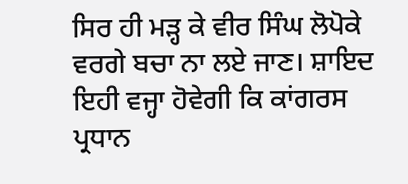ਸਿਰ ਹੀ ਮੜ੍ਹ ਕੇ ਵੀਰ ਸਿੰਘ ਲੋਪੋਕੇ ਵਰਗੇ ਬਚਾ ਨਾ ਲਏ ਜਾਣ। ਸ਼ਾਇਦ ਇਹੀ ਵਜ੍ਹਾ ਹੋਵੇਗੀ ਕਿ ਕਾਂਗਰਸ ਪ੍ਰਧਾਨ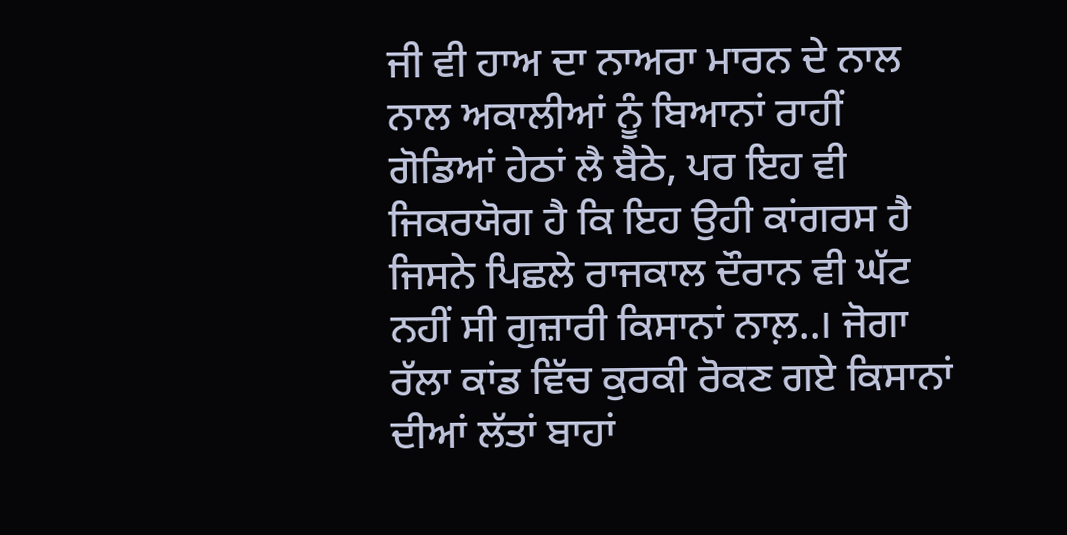ਜੀ ਵੀ ਹਾਅ ਦਾ ਨਾਅਰਾ ਮਾਰਨ ਦੇ ਨਾਲ ਨਾਲ ਅਕਾਲੀਆਂ ਨੂੰ ਬਿਆਨਾਂ ਰਾਹੀਂ ਗੋਡਿਆਂ ਹੇਠਾਂ ਲੈ ਬੈਠੇ, ਪਰ ਇਹ ਵੀ ਜਿਕਰਯੋਗ ਹੈ ਕਿ ਇਹ ਉਹੀ ਕਾਂਗਰਸ ਹੈ ਜਿਸਨੇ ਪਿਛਲੇ ਰਾਜਕਾਲ ਦੌਰਾਨ ਵੀ ਘੱਟ ਨਹੀਂ ਸੀ ਗੁਜ਼ਾਰੀ ਕਿਸਾਨਾਂ ਨਾਲ਼..। ਜੋਗਾ ਰੱਲਾ ਕਾਂਡ ਵਿੱਚ ਕੁਰਕੀ ਰੋਕਣ ਗਏ ਕਿਸਾਨਾਂ ਦੀਆਂ ਲੱਤਾਂ ਬਾਹਾਂ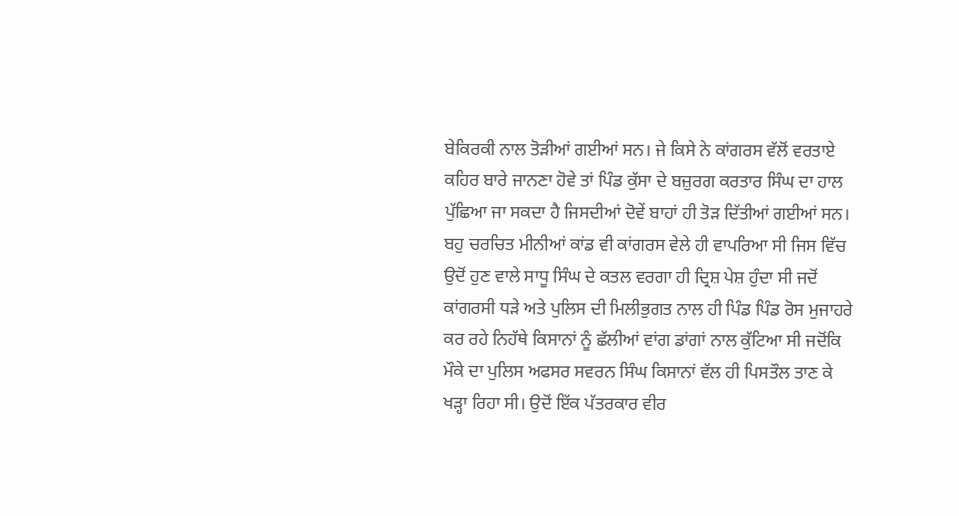ਬੇਕਿਰਕੀ ਨਾਲ ਤੋੜੀਆਂ ਗਈਆਂ ਸਨ। ਜੇ ਕਿਸੇ ਨੇ ਕਾਂਗਰਸ ਵੱਲੋਂ ਵਰਤਾਏ ਕਹਿਰ ਬਾਰੇ ਜਾਨਣਾ ਹੋਵੇ ਤਾਂ ਪਿੰਡ ਕੁੱਸਾ ਦੇ ਬਜ਼ੁਰਗ ਕਰਤਾਰ ਸਿੰਘ ਦਾ ਹਾਲ ਪੁੱਛਿਆ ਜਾ ਸਕਦਾ ਹੈ ਜਿਸਦੀਆਂ ਦੋਵੇਂ ਬਾਹਾਂ ਹੀ ਤੋੜ ਦਿੱਤੀਆਂ ਗਈਆਂ ਸਨ। ਬਹੁ ਚਰਚਿਤ ਮੀਨੀਆਂ ਕਾਂਡ ਵੀ ਕਾਂਗਰਸ ਵੇਲੇ ਹੀ ਵਾਪਰਿਆ ਸੀ ਜਿਸ ਵਿੱਚ ਉਦੋਂ ਹੁਣ ਵਾਲੇ ਸਾਧੂ ਸਿੰਘ ਦੇ ਕਤਲ ਵਰਗਾ ਹੀ ਦ੍ਰਿਸ਼ ਪੇਸ਼ ਹੁੰਦਾ ਸੀ ਜਦੋਂ ਕਾਂਗਰਸੀ ਧੜੇ ਅਤੇ ਪੁਲਿਸ ਦੀ ਮਿਲੀਭੁਗਤ ਨਾਲ ਹੀ ਪਿੰਡ ਪਿੰਡ ਰੋਸ ਮੁਜਾਹਰੇ ਕਰ ਰਹੇ ਨਿਹੱਥੇ ਕਿਸਾਨਾਂ ਨੂੰ ਛੱਲੀਆਂ ਵਾਂਗ ਡਾਂਗਾਂ ਨਾਲ ਕੁੱਟਿਆ ਸੀ ਜਦੋਂਕਿ ਮੌਕੇ ਦਾ ਪੁਲਿਸ ਅਫਸਰ ਸਵਰਨ ਸਿੰਘ ਕਿਸਾਨਾਂ ਵੱਲ ਹੀ ਪਿਸਤੌਲ ਤਾਣ ਕੇ ਖੜ੍ਹਾ ਰਿਹਾ ਸੀ। ਉਦੋਂ ਇੱਕ ਪੱਤਰਕਾਰ ਵੀਰ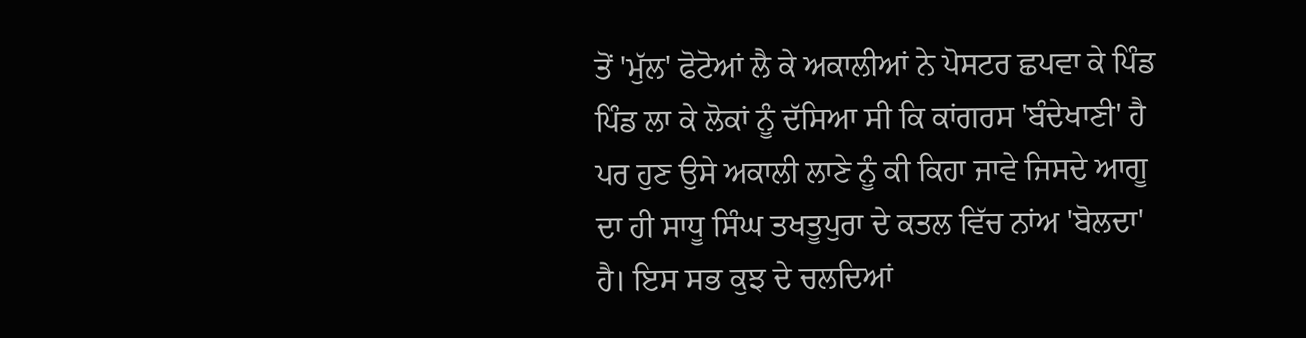ਤੋਂ 'ਮੁੱਲ' ਫੋਟੋਆਂ ਲੈ ਕੇ ਅਕਾਲੀਆਂ ਨੇ ਪੋਸਟਰ ਛਪਵਾ ਕੇ ਪਿੰਡ ਪਿੰਡ ਲਾ ਕੇ ਲੋਕਾਂ ਨੂੰ ਦੱਸਿਆ ਸੀ ਕਿ ਕਾਂਗਰਸ 'ਬੰਦੇਖਾਣੀ' ਹੈ ਪਰ ਹੁਣ ਉਸੇ ਅਕਾਲੀ ਲਾਣੇ ਨੂੰ ਕੀ ਕਿਹਾ ਜਾਵੇ ਜਿਸਦੇ ਆਗੂ ਦਾ ਹੀ ਸਾਧੂ ਸਿੰਘ ਤਖਤੂਪੁਰਾ ਦੇ ਕਤਲ ਵਿੱਚ ਨਾਂਅ 'ਬੋਲਦਾ' ਹੈ। ਇਸ ਸਭ ਕੁਝ ਦੇ ਚਲਦਿਆਂ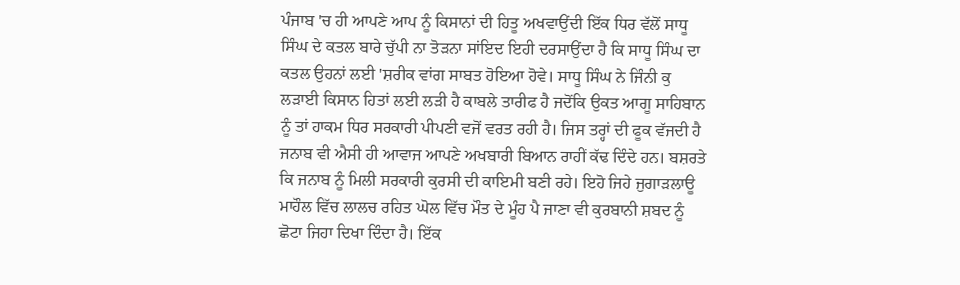ਪੰਜਾਬ 'ਚ ਹੀ ਆਪਣੇ ਆਪ ਨੂੰ ਕਿਸਾਨਾਂ ਦੀ ਹਿਤੂ ਅਖਵਾਉਂਦੀ ਇੱਕ ਧਿਰ ਵੱਲੋਂ ਸਾਧੂ ਸਿੰਘ ਦੇ ਕਤਲ ਬਾਰੇ ਚੁੱਪੀ ਨਾ ਤੋੜਨਾ ਸਾਂਇਦ ਇਹੀ ਦਰਸਾਉਂਦਾ ਹੈ ਕਿ ਸਾਧੂ ਸਿੰਘ ਦਾ ਕਤਲ ਉਹਨਾਂ ਲਈ 'ਸ਼ਰੀਕ ਵਾਂਗ ਸਾਬਤ ਹੋਇਆ ਹੋਵੇ। ਸਾਧੂ ਸਿੰਘ ਨੇ ਜਿੰਨੀ ਕੁ ਲੜਾਈ ਕਿਸਾਨ ਹਿਤਾਂ ਲਈ ਲੜੀ ਹੈ ਕਾਬਲੇ ਤਾਰੀਫ ਹੈ ਜਦੋਂਕਿ ਉਕਤ ਆਗੂ ਸਾਹਿਬਾਨ ਨੂੰ ਤਾਂ ਹਾਕਮ ਧਿਰ ਸਰਕਾਰੀ ਪੀਪਣੀ ਵਜੋਂ ਵਰਤ ਰਹੀ ਹੈ। ਜਿਸ ਤਰ੍ਹਾਂ ਦੀ ਫੂਕ ਵੱਜਦੀ ਹੈ ਜਨਾਬ ਵੀ ਐਸੀ ਹੀ ਆਵਾਜ ਆਪਣੇ ਅਖਬਾਰੀ ਬਿਆਨ ਰਾਹੀਂ ਕੱਢ ਦਿੰਦੇ ਹਨ। ਬਸ਼ਰਤੇ ਕਿ ਜਨਾਬ ਨੂੰ ਮਿਲੀ ਸਰਕਾਰੀ ਕੁਰਸੀ ਦੀ ਕਾਇਮੀ ਬਣੀ ਰਹੇ। ਇਹੋ ਜਿਹੇ ਜੁਗਾੜਲਾਊ ਮਾਹੌਲ ਵਿੱਚ ਲਾਲਚ ਰਹਿਤ ਘੋਲ ਵਿੱਚ ਮੌਤ ਦੇ ਮੂੰਹ ਪੈ ਜਾਣਾ ਵੀ ਕੁਰਬਾਨੀ ਸ਼ਬਦ ਨੂੰ ਛੋਟਾ ਜਿਹਾ ਦਿਖਾ ਦਿੰਦਾ ਹੈ। ਇੱਕ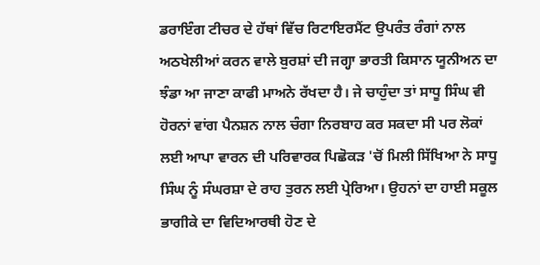ਡਰਾਇੰਗ ਟੀਚਰ ਦੇ ਹੱਥਾਂ ਵਿੱਚ ਰਿਟਾਇਰਮੈਂਟ ਉਪਰੰਤ ਰੰਗਾਂ ਨਾਲ ਅਠਖੇਲੀਆਂ ਕਰਨ ਵਾਲੇ ਬੁਰਸ਼ਾਂ ਦੀ ਜਗ੍ਹਾ ਭਾਰਤੀ ਕਿਸਾਨ ਯੂਨੀਅਨ ਦਾ ਝੰਡਾ ਆ ਜਾਣਾ ਕਾਫੀ ਮਾਅਨੇ ਰੱਖਦਾ ਹੈ। ਜੇ ਚਾਹੁੰਦਾ ਤਾਂ ਸਾਧੂ ਸਿੰਘ ਵੀ ਹੋਰਨਾਂ ਵਾਂਗ ਪੈਨਸ਼ਨ ਨਾਲ ਚੰਗਾ ਨਿਰਬਾਹ ਕਰ ਸਕਦਾ ਸੀ ਪਰ ਲੋਕਾਂ ਲਈ ਆਪਾ ਵਾਰਨ ਦੀ ਪਰਿਵਾਰਕ ਪਿਛੋਕੜ 'ਚੋਂ ਮਿਲੀ ਸਿੱਖਿਆ ਨੇ ਸਾਧੂ ਸਿੰਘ ਨੂੰ ਸੰਘਰਸ਼ਾ ਦੇ ਰਾਹ ਤੁਰਨ ਲਈ ਪ੍ਰੇਰਿਆ। ਉਹਨਾਂ ਦਾ ਹਾਈ ਸਕੂਲ ਭਾਗੀਕੇ ਦਾ ਵਿਦਿਆਰਥੀ ਹੋਣ ਦੇ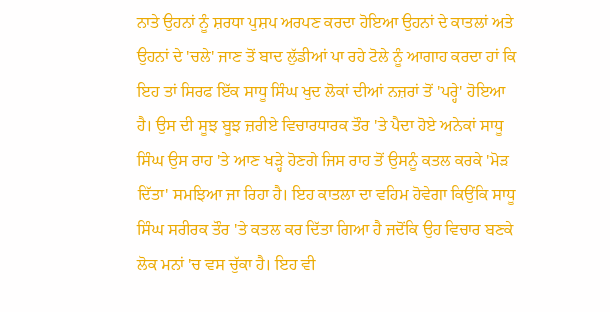ਨਾਤੇ ਉਹਨਾਂ ਨੂੰ ਸ਼ਰਧਾ ਪੁਸ਼ਪ ਅਰਪਣ ਕਰਦਾ ਹੋਇਆ ਉਹਨਾਂ ਦੇ ਕਾਤਲਾਂ ਅਤੇ ਉਹਨਾਂ ਦੇ 'ਚਲੇ' ਜਾਣ ਤੋਂ ਬਾਦ ਲੁੱਡੀਆਂ ਪਾ ਰਹੇ ਟੋਲੇ ਨੂੰ ਆਗਾਹ ਕਰਦਾ ਹਾਂ ਕਿ ਇਹ ਤਾਂ ਸਿਰਫ ਇੱਕ ਸਾਧੂ ਸਿੰਘ ਖੁਦ ਲੋਕਾਂ ਦੀਆਂ ਨਜ਼ਰਾਂ ਤੋਂ 'ਪਰ੍ਹੇ' ਹੋਇਆ ਹੈ। ਉਸ ਦੀ ਸੂਝ ਬੂਝ ਜ਼ਰੀਏ ਵਿਚਾਰਧਾਰਕ ਤੌਰ 'ਤੇ ਪੈਦਾ ਹੋਏ ਅਨੇਕਾਂ ਸਾਧੂ ਸਿੰਘ ਉਸ ਰਾਹ 'ਤੇ ਆਣ ਖੜ੍ਹੇ ਹੋਣਗੇ ਜਿਸ ਰਾਹ ਤੋਂ ਉਸਨੂੰ ਕਤਲ ਕਰਕੇ 'ਮੋੜ ਦਿੱਤਾ' ਸਮਝਿਆ ਜਾ ਰਿਹਾ ਹੈ। ਇਹ ਕਾਤਲਾ ਦਾ ਵਹਿਮ ਹੋਵੇਗਾ ਕਿਉਂਕਿ ਸਾਧੂ ਸਿੰਘ ਸਰੀਰਕ ਤੌਰ 'ਤੇ ਕਤਲ ਕਰ ਦਿੱਤਾ ਗਿਆ ਹੈ ਜਦੋਂਕਿ ਉਹ ਵਿਚਾਰ ਬਣਕੇ ਲੋਕ ਮਨਾਂ 'ਚ ਵਸ ਚੁੱਕਾ ਹੈ। ਇਹ ਵੀ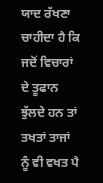ਯਾਦ ਰੱਖਣਾ ਚਾਹੀਦਾ ਹੈ ਕਿ ਜਦੋਂ ਵਿਚਾਰਾਂ ਦੇ ਤੂਫਾਨ ਝੁੱਲਦੇ ਹਨ ਤਾਂ ਤਖਤਾਂ ਤਾਜਾਂ ਨੂੰ ਵੀ ਵਖਤ ਪੈ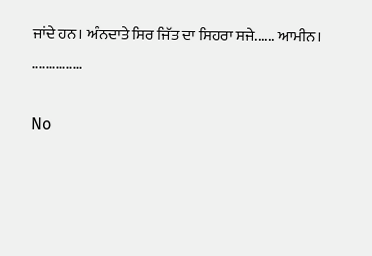ਜਾਂਦੇ ਹਨ। ਅੰਨਦਾਤੇ ਸਿਰ ਜਿੱਤ ਦਾ ਸਿਹਰਾ ਸਜੇ...... ਆਮੀਨ।
...............

No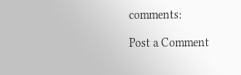comments:

Post a Comment